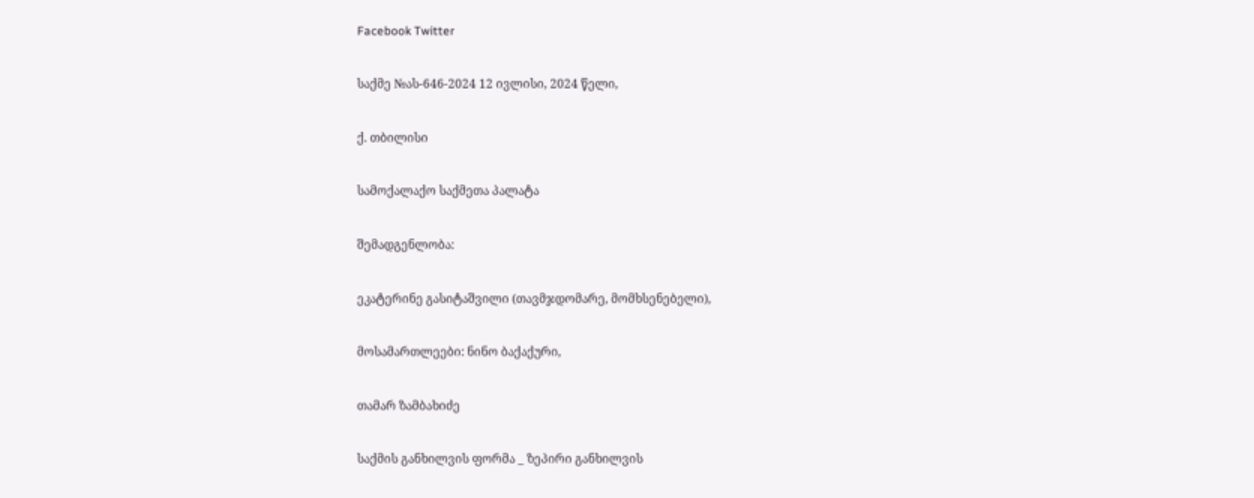Facebook Twitter

საქმე №ას-646-2024 12 ივლისი, 2024 წელი,

ქ. თბილისი

სამოქალაქო საქმეთა პალატა

შემადგენლობა:

ეკატერინე გასიტაშვილი (თავმჯდომარე, მომხსენებელი),

მოსამართლეები: ნინო ბაქაქური,

თამარ ზამბახიძე

საქმის განხილვის ფორმა _ ზეპირი განხილვის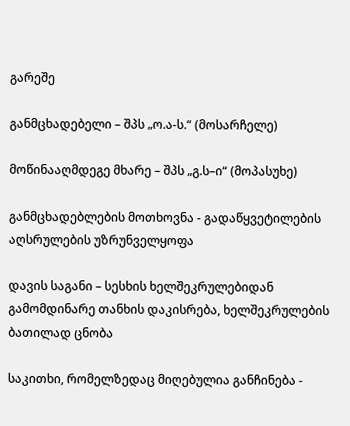გარეშე

განმცხადებელი – შპს „ო.ა-ს.“ (მოსარჩელე)

მოწინააღმდეგე მხარე – შპს „გ.ს–ი“ (მოპასუხე)

განმცხადებლების მოთხოვნა - გადაწყვეტილების აღსრულების უზრუნველყოფა

დავის საგანი – სესხის ხელშეკრულებიდან გამომდინარე თანხის დაკისრება, ხელშეკრულების ბათილად ცნობა

საკითხი, რომელზედაც მიღებულია განჩინება -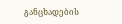განცხადების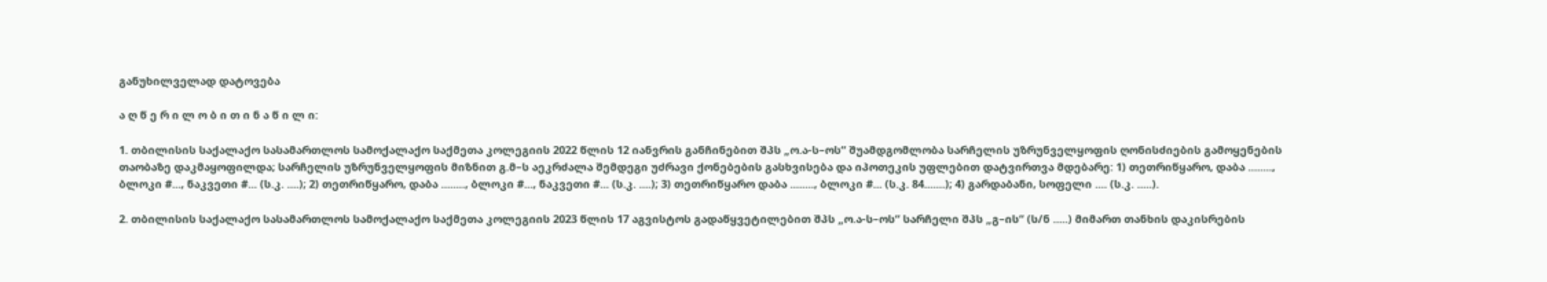განუხილველად დატოვება

ა ღ წ ე რ ი ლ ო ბ ი თ ი ნ ა წ ი ლ ი:

1. თბილისის საქალაქო სასამართლოს სამოქალაქო საქმეთა კოლეგიის 2022 წლის 12 იანვრის განჩინებით შპს „ო.ა-ს–ოს“ შუამდგომლობა სარჩელის უზრუნველყოფის ღონისძიების გამოყენების თაობაზე დაკმაყოფილდა; სარჩელის უზრუნველყოფის მიზნით გ.მ–ს აეკრძალა შემდეგი უძრავი ქონებების გასხვისება და იპოთეკის უფლებით დატვირთვა მდებარე: 1) თეთრიწყარო, დაბა ........, ბლოკი #..., ნაკვეთი #... (ს.კ. ....); 2) თეთრიწყარო, დაბა ........, ბლოკი #..., ნაკვეთი #... (ს.კ. ....); 3) თეთრიწყარო დაბა ........, ბლოკი #... (ს.კ. 84.......); 4) გარდაბანი, სოფელი .... (ს.კ. .....).

2. თბილისის საქალაქო სასამართლოს სამოქალაქო საქმეთა კოლეგიის 2023 წლის 17 აგვისტოს გადაწყვეტილებით შპს „ო.ა-ს–ოს“ სარჩელი შპს „გ–ის“ (ს/ნ .....) მიმართ თანხის დაკისრების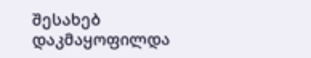შესახებ დაკმაყოფილდა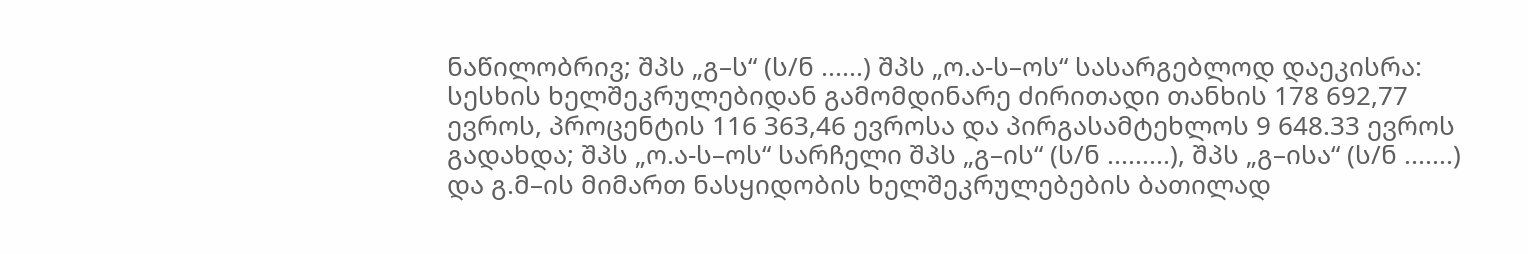ნაწილობრივ; შპს „გ–ს“ (ს/ნ ......) შპს „ო.ა-ს–ოს“ სასარგებლოდ დაეკისრა: სესხის ხელშეკრულებიდან გამომდინარე ძირითადი თანხის 178 692,77 ევროს, პროცენტის 116 363,46 ევროსა და პირგასამტეხლოს 9 648.33 ევროს გადახდა; შპს „ო.ა-ს–ოს“ სარჩელი შპს „გ–ის“ (ს/ნ .........), შპს „გ–ისა“ (ს/ნ .......) და გ.მ–ის მიმართ ნასყიდობის ხელშეკრულებების ბათილად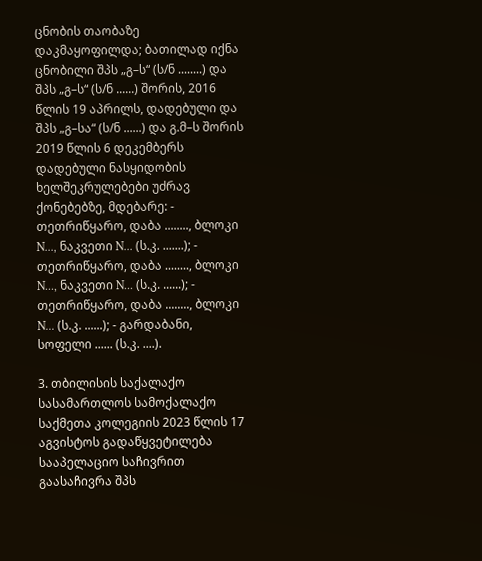ცნობის თაობაზე დაკმაყოფილდა; ბათილად იქნა ცნობილი შპს „გ–ს“ (ს/ნ ........) და შპს „გ–ს“ (ს/ნ ......) შორის, 2016 წლის 19 აპრილს, დადებული და შპს „გ–სა“ (ს/ნ ......) და გ.მ–ს შორის 2019 წლის 6 დეკემბერს დადებული ნასყიდობის ხელშეკრულებები უძრავ ქონებებზე, მდებარე: - თეთრიწყარო, დაბა ........, ბლოკი N..., ნაკვეთი N... (ს.კ. .......); - თეთრიწყარო, დაბა ........, ბლოკი N..., ნაკვეთი N... (ს.კ. ......); - თეთრიწყარო, დაბა ........, ბლოკი N... (ს.კ. ......); - გარდაბანი, სოფელი ...... (ს.კ. ....).

3. თბილისის საქალაქო სასამართლოს სამოქალაქო საქმეთა კოლეგიის 2023 წლის 17 აგვისტოს გადაწყვეტილება სააპელაციო საჩივრით გაასაჩივრა შპს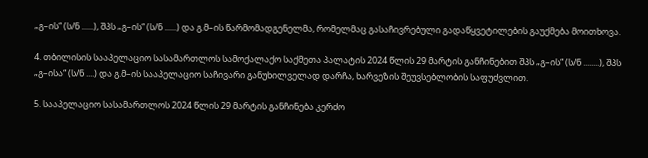„გ–ის“ (ს/ნ ......), შპს „გ–ის“ (ს/ნ ......) და გ.მ–ის წარმომადგენელმა, რომელმაც გასაჩივრებული გადაწყვეტილების გაუქმება მოითხოვა.

4. თბილისის სააპელაციო სასამართლოს სამოქალაქო საქმეთა პალატის 2024 წლის 29 მარტის განჩინებით შპს „გ–ის“ (ს/ნ ........), შპს „გ–ისა“ (ს/ნ ....) და გ.მ–ის სააპელაციო საჩივარი განუხილველად დარჩა, ხარვეზის შეუვსებლობის საფუძვლით.

5. სააპელაციო სასამართლოს 2024 წლის 29 მარტის განჩინება კერძო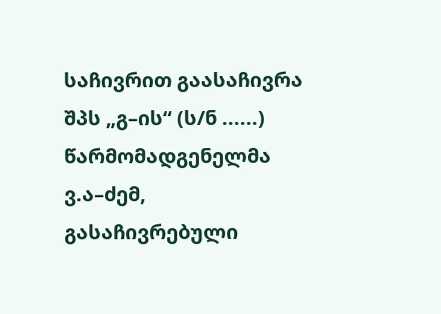საჩივრით გაასაჩივრა შპს „გ–ის“ (ს/ნ ......) წარმომადგენელმა ვ.ა–ძემ, გასაჩივრებული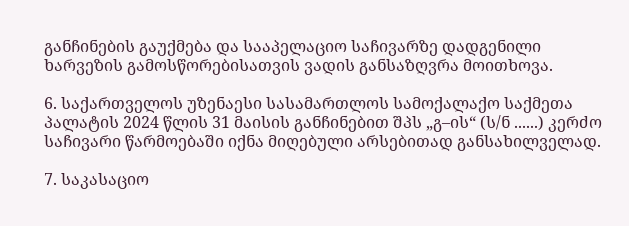განჩინების გაუქმება და სააპელაციო საჩივარზე დადგენილი ხარვეზის გამოსწორებისათვის ვადის განსაზღვრა მოითხოვა.

6. საქართველოს უზენაესი სასამართლოს სამოქალაქო საქმეთა პალატის 2024 წლის 31 მაისის განჩინებით შპს „გ–ის“ (ს/ნ ......) კერძო საჩივარი წარმოებაში იქნა მიღებული არსებითად განსახილველად.

7. საკასაციო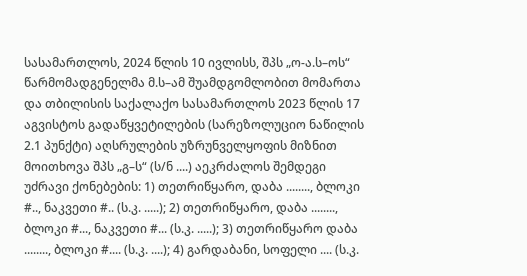სასამართლოს, 2024 წლის 10 ივლისს, შპს „ო-ა.ს–ოს“ წარმომადგენელმა მ.ს–ამ შუამდგომლობით მომართა და თბილისის საქალაქო სასამართლოს 2023 წლის 17 აგვისტოს გადაწყვეტილების (სარეზოლუციო ნაწილის 2.1 პუნქტი) აღსრულების უზრუნველყოფის მიზნით მოითხოვა შპს „გ–ს“ (ს/ნ ....) აეკრძალოს შემდეგი უძრავი ქონებების: 1) თეთრიწყარო, დაბა ........, ბლოკი #.., ნაკვეთი #.. (ს.კ. .....); 2) თეთრიწყარო, დაბა ........, ბლოკი #..., ნაკვეთი #... (ს.კ. .....); 3) თეთრიწყარო დაბა ........, ბლოკი #.... (ს.კ. ....); 4) გარდაბანი, სოფელი .... (ს.კ.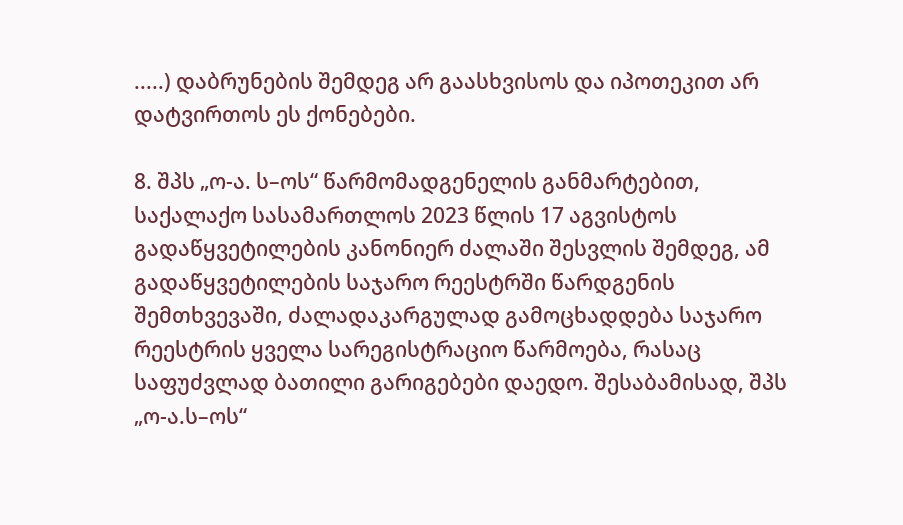.....) დაბრუნების შემდეგ არ გაასხვისოს და იპოთეკით არ დატვირთოს ეს ქონებები.

8. შპს „ო-ა. ს–ოს“ წარმომადგენელის განმარტებით, საქალაქო სასამართლოს 2023 წლის 17 აგვისტოს გადაწყვეტილების კანონიერ ძალაში შესვლის შემდეგ, ამ გადაწყვეტილების საჯარო რეესტრში წარდგენის შემთხვევაში, ძალადაკარგულად გამოცხადდება საჯარო რეესტრის ყველა სარეგისტრაციო წარმოება, რასაც საფუძვლად ბათილი გარიგებები დაედო. შესაბამისად, შპს „ო-ა.ს–ოს“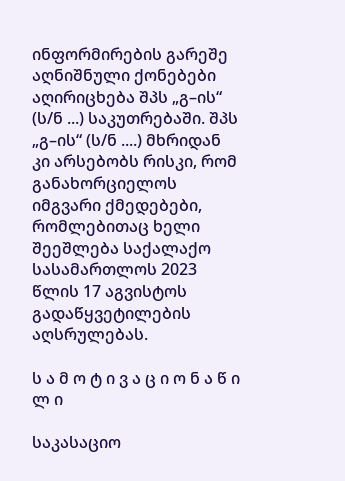ინფორმირების გარეშე აღნიშნული ქონებები აღირიცხება შპს „გ–ის“ (ს/ნ ...) საკუთრებაში. შპს „გ–ის“ (ს/ნ ....) მხრიდან კი არსებობს რისკი, რომ განახორციელოს იმგვარი ქმედებები, რომლებითაც ხელი შეეშლება საქალაქო სასამართლოს 2023 წლის 17 აგვისტოს გადაწყვეტილების აღსრულებას.

ს ა მ ო ტ ი ვ ა ც ი ო ნ ა წ ი ლ ი

საკასაციო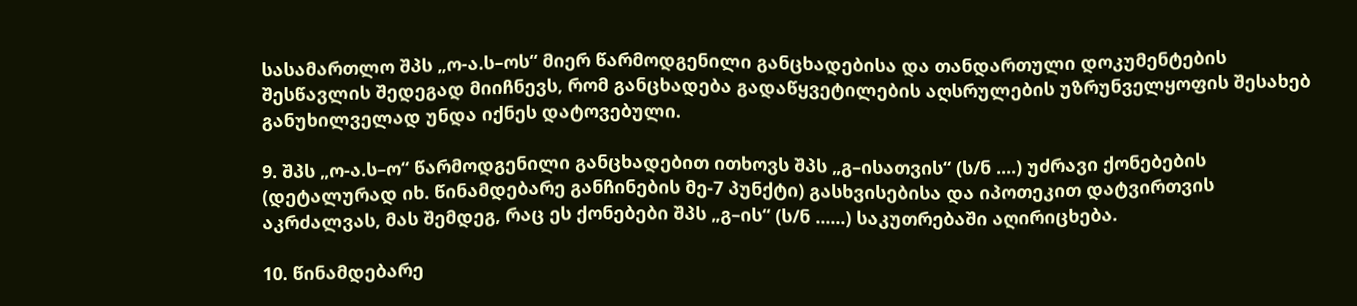სასამართლო შპს „ო-ა.ს–ოს“ მიერ წარმოდგენილი განცხადებისა და თანდართული დოკუმენტების შესწავლის შედეგად მიიჩნევს, რომ განცხადება გადაწყვეტილების აღსრულების უზრუნველყოფის შესახებ განუხილველად უნდა იქნეს დატოვებული.

9. შპს „ო-ა.ს–ო“ წარმოდგენილი განცხადებით ითხოვს შპს „გ–ისათვის“ (ს/ნ ....) უძრავი ქონებების (დეტალურად იხ. წინამდებარე განჩინების მე-7 პუნქტი) გასხვისებისა და იპოთეკით დატვირთვის აკრძალვას, მას შემდეგ, რაც ეს ქონებები შპს „გ–ის“ (ს/ნ ......) საკუთრებაში აღირიცხება.

10. წინამდებარე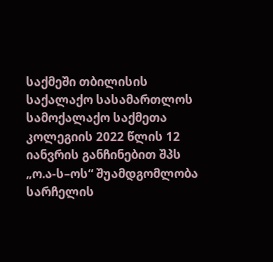საქმეში თბილისის საქალაქო სასამართლოს სამოქალაქო საქმეთა კოლეგიის 2022 წლის 12 იანვრის განჩინებით შპს „ო.ა-ს–ოს“ შუამდგომლობა სარჩელის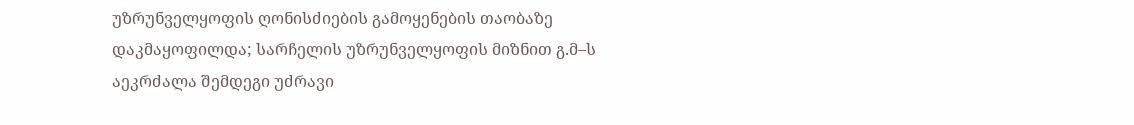უზრუნველყოფის ღონისძიების გამოყენების თაობაზე დაკმაყოფილდა; სარჩელის უზრუნველყოფის მიზნით გ.მ–ს აეკრძალა შემდეგი უძრავი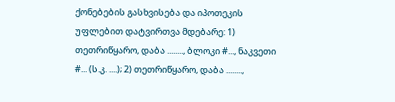ქონებების გასხვისება და იპოთეკის უფლებით დატვირთვა მდებარე: 1) თეთრიწყარო, დაბა ........, ბლოკი #..., ნაკვეთი #... (ს.კ. ....); 2) თეთრიწყარო, დაბა ........,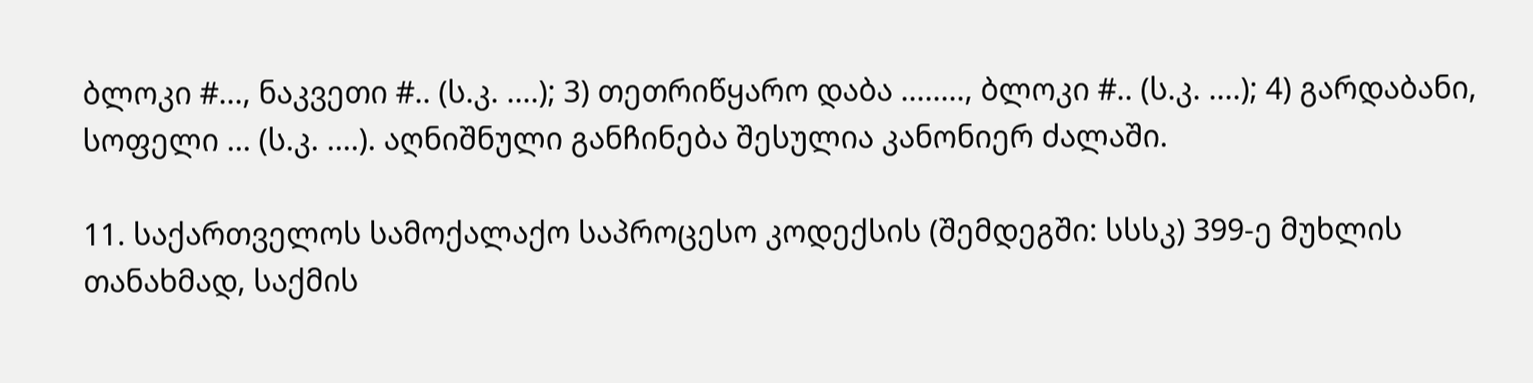ბლოკი #..., ნაკვეთი #.. (ს.კ. ....); 3) თეთრიწყარო დაბა ........, ბლოკი #.. (ს.კ. ....); 4) გარდაბანი, სოფელი ... (ს.კ. ....). აღნიშნული განჩინება შესულია კანონიერ ძალაში.

11. საქართველოს სამოქალაქო საპროცესო კოდექსის (შემდეგში: სსსკ) 399-ე მუხლის თანახმად, საქმის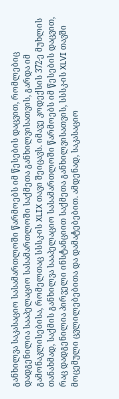განხილვა საკასაციო სასამართლოში წარმოებს იმ წესების დაცვით, რომლებიც დადგენილია სააპელაციო სასამართლოში საქმეთა განხილვისათვის, გარდა იმ გამონაკლისებისა, რომელთაც სსსკ-ის XLIX თავი შეიცავს. იმავე კოდექსის 372-ე მუხლის თანახმად, საქმის განხილვა სააპელაციო სასამართლოში წარმოებს იმ წესების დაცვით, რაც დადგენილია პირველი ინსტანციით საქმეთა განხილვისათვის, სსსკ-ის XLVI თავში მოცემული ცვლილებებითა და დამატებებით. ამდენად, საკასაციო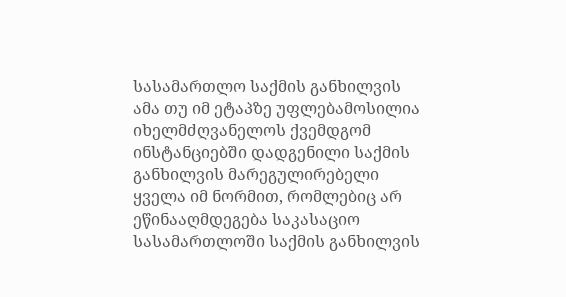სასამართლო საქმის განხილვის ამა თუ იმ ეტაპზე უფლებამოსილია იხელმძღვანელოს ქვემდგომ ინსტანციებში დადგენილი საქმის განხილვის მარეგულირებელი ყველა იმ ნორმით, რომლებიც არ ეწინააღმდეგება საკასაციო სასამართლოში საქმის განხილვის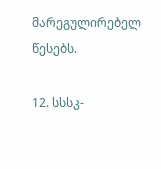მარეგულირებელ წესებს.

12. სსსკ-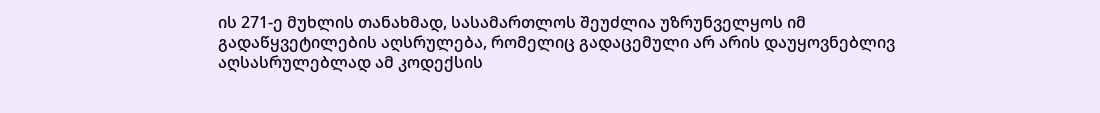ის 271-ე მუხლის თანახმად, სასამართლოს შეუძლია უზრუნველყოს იმ გადაწყვეტილების აღსრულება, რომელიც გადაცემული არ არის დაუყოვნებლივ აღსასრულებლად ამ კოდექსის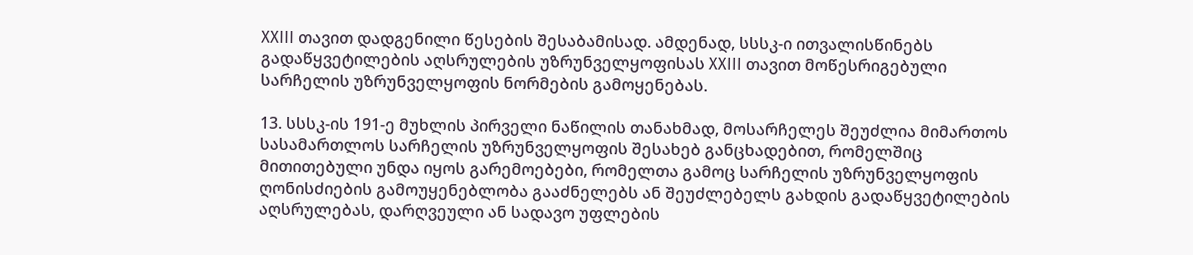XXIII თავით დადგენილი წესების შესაბამისად. ამდენად, სსსკ-ი ითვალისწინებს გადაწყვეტილების აღსრულების უზრუნველყოფისას XXIII თავით მოწესრიგებული სარჩელის უზრუნველყოფის ნორმების გამოყენებას.

13. სსსკ-ის 191-ე მუხლის პირველი ნაწილის თანახმად, მოსარჩელეს შეუძლია მიმართოს სასამართლოს სარჩელის უზრუნველყოფის შესახებ განცხადებით, რომელშიც მითითებული უნდა იყოს გარემოებები, რომელთა გამოც სარჩელის უზრუნველყოფის ღონისძიების გამოუყენებლობა გააძნელებს ან შეუძლებელს გახდის გადაწყვეტილების აღსრულებას, დარღვეული ან სადავო უფლების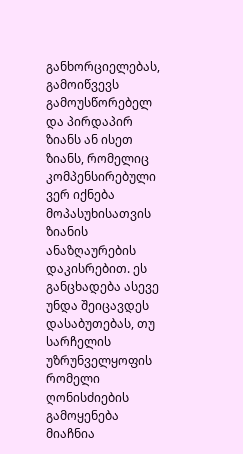განხორციელებას, გამოიწვევს გამოუსწორებელ და პირდაპირ ზიანს ან ისეთ ზიანს, რომელიც კომპენსირებული ვერ იქნება მოპასუხისათვის ზიანის ანაზღაურების დაკისრებით. ეს განცხადება ასევე უნდა შეიცავდეს დასაბუთებას, თუ სარჩელის უზრუნველყოფის რომელი ღონისძიების გამოყენება მიაჩნია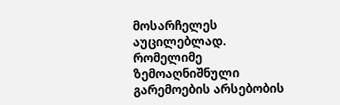მოსარჩელეს აუცილებლად. რომელიმე ზემოაღნიშნული გარემოების არსებობის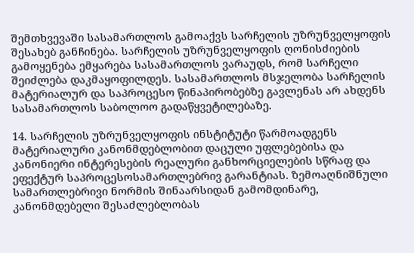შემთხვევაში სასამართლოს გამოაქვს სარჩელის უზრუნველყოფის შესახებ განჩინება. სარჩელის უზრუნველყოფის ღონისძიების გამოყენება ემყარება სასამართლოს ვარაუდს, რომ სარჩელი შეიძლება დაკმაყოფილდეს. სასამართლოს მსჯელობა სარჩელის მატერიალურ და საპროცესო წინაპირობებზე გავლენას არ ახდენს სასამართლოს საბოლოო გადაწყვეტილებაზე.

14. სარჩელის უზრუნველყოფის ინსტიტუტი წარმოადგენს მატერიალური კანონმდებლობით დაცული უფლებებისა და კანონიერი ინტერესების რეალური განხორციელების სწრაფ და ეფექტურ საპროცესოსამართლებრივ გარანტიას. ზემოაღნიშნული სამართლებრივი ნორმის შინაარსიდან გამომდინარე, კანონმდებელი შესაძლებლობას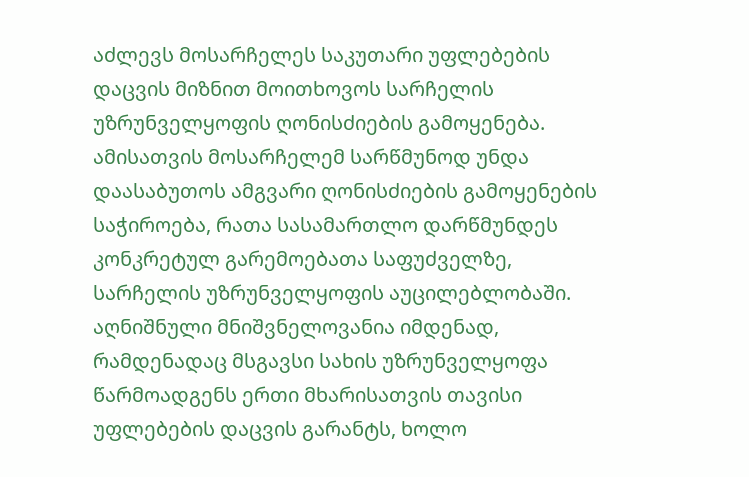აძლევს მოსარჩელეს საკუთარი უფლებების დაცვის მიზნით მოითხოვოს სარჩელის უზრუნველყოფის ღონისძიების გამოყენება. ამისათვის მოსარჩელემ სარწმუნოდ უნდა დაასაბუთოს ამგვარი ღონისძიების გამოყენების საჭიროება, რათა სასამართლო დარწმუნდეს კონკრეტულ გარემოებათა საფუძველზე, სარჩელის უზრუნველყოფის აუცილებლობაში. აღნიშნული მნიშვნელოვანია იმდენად, რამდენადაც მსგავსი სახის უზრუნველყოფა წარმოადგენს ერთი მხარისათვის თავისი უფლებების დაცვის გარანტს, ხოლო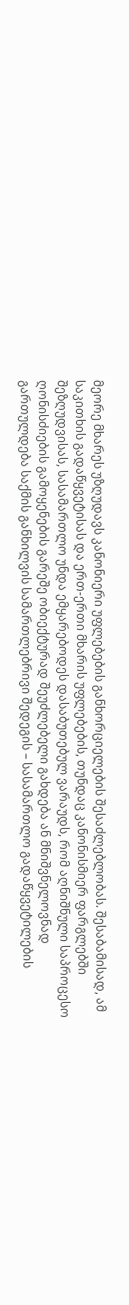მეორე მხარეს უზღუდავს კანონიერი უფლებების განხორციელების შესაძლებლობას. შესაბამისად, ამ საკითხის გადაწყვეტისას და ერთ-ერთი მხარის უფლებების, თუნდაც კანონისმიერ ფარგლებში შეზღუდვისას, სასამართლო უნდა ემყარებოდეს დასაბუთებულ ვარაუდს, რომ აღნიშნული საპროცესო ღონისძიების გამოყენების გარეშე ობიექტურად შეუძლებელი გახდება ან მნიშვნელოვნად გართულდება საქმის განხილვის სამართლებრივი შედეგის – სასამართლო გადაწყვეტილების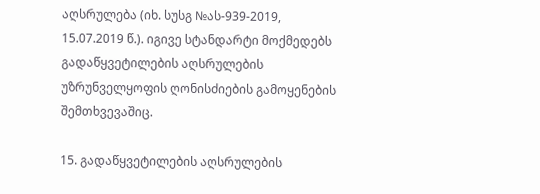აღსრულება (იხ. სუსგ №ას-939-2019, 15.07.2019 წ.). იგივე სტანდარტი მოქმედებს გადაწყვეტილების აღსრულების უზრუნველყოფის ღონისძიების გამოყენების შემთხვევაშიც.

15. გადაწყვეტილების აღსრულების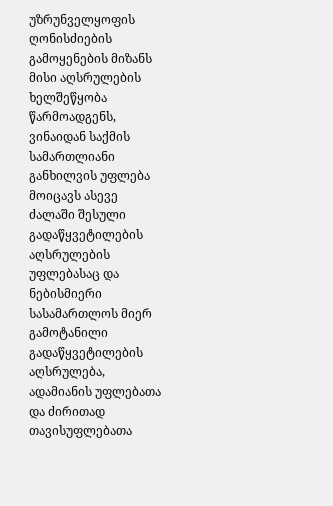უზრუნველყოფის ღონისძიების გამოყენების მიზანს მისი აღსრულების ხელშეწყობა წარმოადგენს, ვინაიდან საქმის სამართლიანი განხილვის უფლება მოიცავს ასევე ძალაში შესული გადაწყვეტილების აღსრულების უფლებასაც და ნებისმიერი სასამართლოს მიერ გამოტანილი გადაწყვეტილების აღსრულება, ადამიანის უფლებათა და ძირითად თავისუფლებათა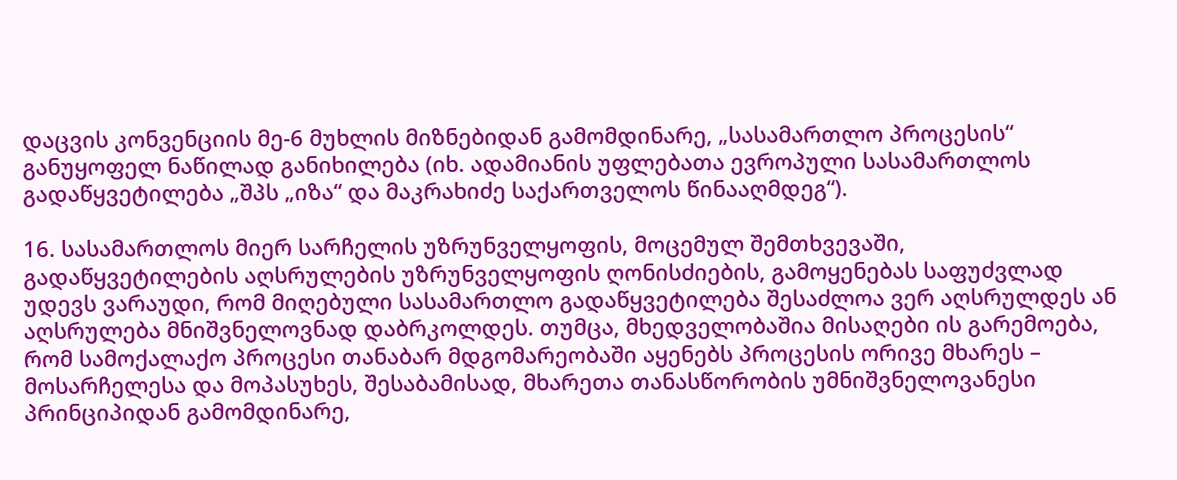დაცვის კონვენციის მე-6 მუხლის მიზნებიდან გამომდინარე, „სასამართლო პროცესის“ განუყოფელ ნაწილად განიხილება (იხ. ადამიანის უფლებათა ევროპული სასამართლოს გადაწყვეტილება „შპს „იზა“ და მაკრახიძე საქართველოს წინააღმდეგ“).

16. სასამართლოს მიერ სარჩელის უზრუნველყოფის, მოცემულ შემთხვევაში, გადაწყვეტილების აღსრულების უზრუნველყოფის ღონისძიების, გამოყენებას საფუძვლად უდევს ვარაუდი, რომ მიღებული სასამართლო გადაწყვეტილება შესაძლოა ვერ აღსრულდეს ან აღსრულება მნიშვნელოვნად დაბრკოლდეს. თუმცა, მხედველობაშია მისაღები ის გარემოება, რომ სამოქალაქო პროცესი თანაბარ მდგომარეობაში აყენებს პროცესის ორივე მხარეს – მოსარჩელესა და მოპასუხეს, შესაბამისად, მხარეთა თანასწორობის უმნიშვნელოვანესი პრინციპიდან გამომდინარე,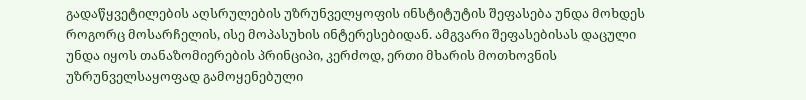გადაწყვეტილების აღსრულების უზრუნველყოფის ინსტიტუტის შეფასება უნდა მოხდეს როგორც მოსარჩელის, ისე მოპასუხის ინტერესებიდან. ამგვარი შეფასებისას დაცული უნდა იყოს თანაზომიერების პრინციპი, კერძოდ, ერთი მხარის მოთხოვნის უზრუნველსაყოფად გამოყენებული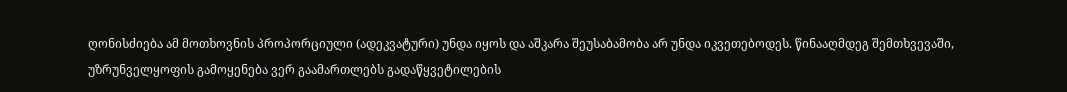ღონისძიება ამ მოთხოვნის პროპორციული (ადეკვატური) უნდა იყოს და აშკარა შეუსაბამობა არ უნდა იკვეთებოდეს. წინააღმდეგ შემთხვევაში, უზრუნველყოფის გამოყენება ვერ გაამართლებს გადაწყვეტილების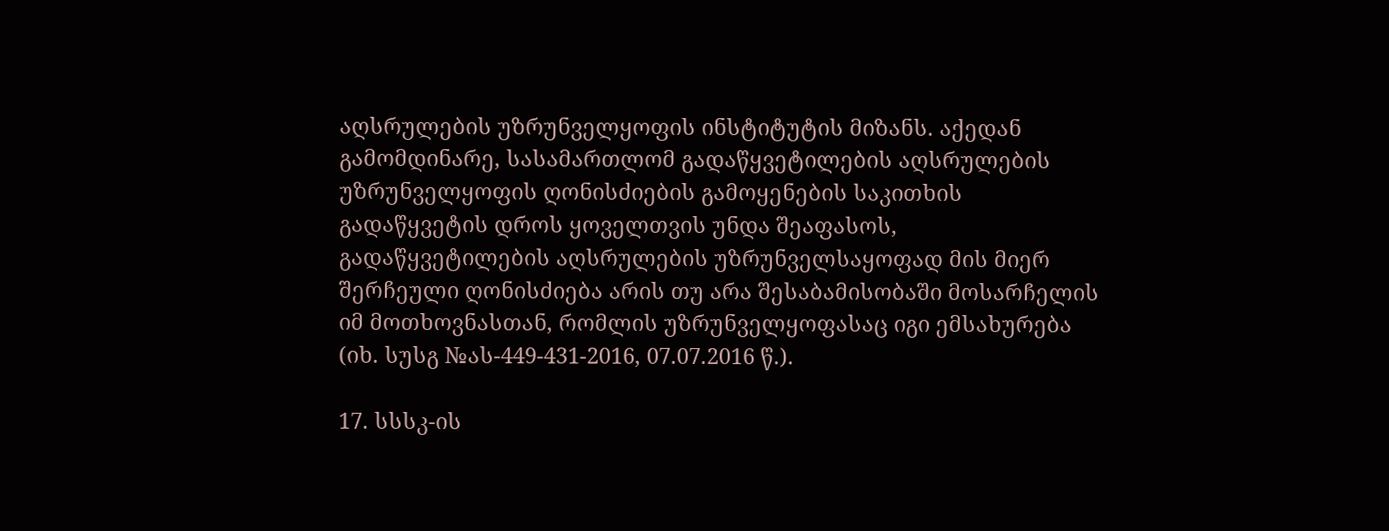აღსრულების უზრუნველყოფის ინსტიტუტის მიზანს. აქედან გამომდინარე, სასამართლომ გადაწყვეტილების აღსრულების უზრუნველყოფის ღონისძიების გამოყენების საკითხის გადაწყვეტის დროს ყოველთვის უნდა შეაფასოს, გადაწყვეტილების აღსრულების უზრუნველსაყოფად მის მიერ შერჩეული ღონისძიება არის თუ არა შესაბამისობაში მოსარჩელის იმ მოთხოვნასთან, რომლის უზრუნველყოფასაც იგი ემსახურება (იხ. სუსგ №ას-449-431-2016, 07.07.2016 წ.).

17. სსსკ-ის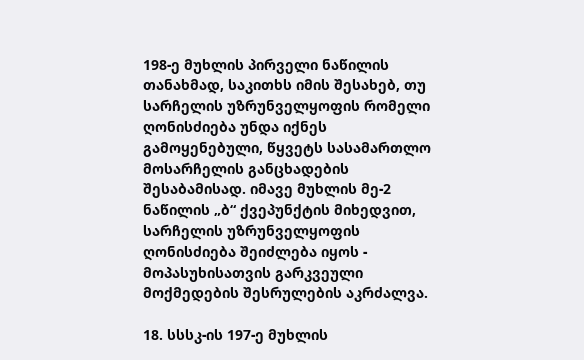198-ე მუხლის პირველი ნაწილის თანახმად, საკითხს იმის შესახებ, თუ სარჩელის უზრუნველყოფის რომელი ღონისძიება უნდა იქნეს გამოყენებული, წყვეტს სასამართლო მოსარჩელის განცხადების შესაბამისად. იმავე მუხლის მე-2 ნაწილის „ბ“ ქვეპუნქტის მიხედვით, სარჩელის უზრუნველყოფის ღონისძიება შეიძლება იყოს - მოპასუხისათვის გარკვეული მოქმედების შესრულების აკრძალვა.

18. სსსკ-ის 197-ე მუხლის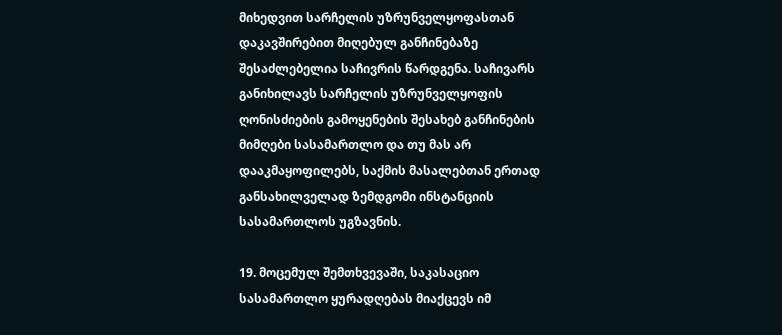მიხედვით სარჩელის უზრუნველყოფასთან დაკავშირებით მიღებულ განჩინებაზე შესაძლებელია საჩივრის წარდგენა. საჩივარს განიხილავს სარჩელის უზრუნველყოფის ღონისძიების გამოყენების შესახებ განჩინების მიმღები სასამართლო და თუ მას არ დააკმაყოფილებს, საქმის მასალებთან ერთად განსახილველად ზემდგომი ინსტანციის სასამართლოს უგზავნის.

19. მოცემულ შემთხვევაში, საკასაციო სასამართლო ყურადღებას მიაქცევს იმ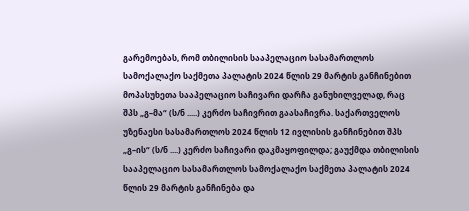გარემოებას, რომ თბილისის სააპელაციო სასამართლოს სამოქალაქო საქმეთა პალატის 2024 წლის 29 მარტის განჩინებით მოპასუხეთა სააპელაციო საჩივარი დარჩა განუხილველად, რაც შპს „გ–მა“ (ს/ნ .....) კერძო საჩივრით გაასაჩივრა. საქართველოს უზენაესი სასამართლოს 2024 წლის 12 ივლისის განჩინებით შპს „გ–ის“ (ს/ნ ....) კერძო საჩივარი დაკმაყოფილდა; გაუქმდა თბილისის სააპელაციო სასამართლოს სამოქალაქო საქმეთა პალატის 2024 წლის 29 მარტის განჩინება და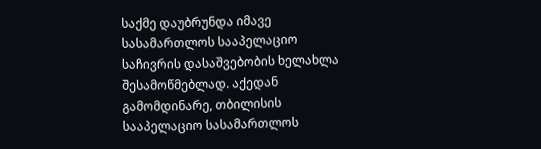საქმე დაუბრუნდა იმავე სასამართლოს სააპელაციო საჩივრის დასაშვებობის ხელახლა შესამოწმებლად. აქედან გამომდინარე, თბილისის სააპელაციო სასამართლოს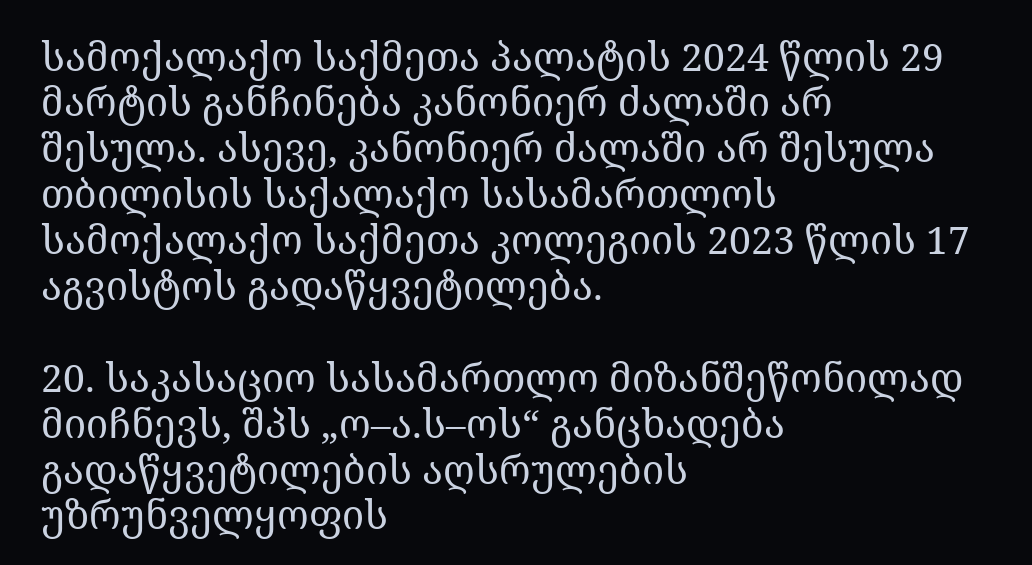სამოქალაქო საქმეთა პალატის 2024 წლის 29 მარტის განჩინება კანონიერ ძალაში არ შესულა. ასევე, კანონიერ ძალაში არ შესულა თბილისის საქალაქო სასამართლოს სამოქალაქო საქმეთა კოლეგიის 2023 წლის 17 აგვისტოს გადაწყვეტილება.

20. საკასაციო სასამართლო მიზანშეწონილად მიიჩნევს, შპს „ო–ა.ს–ოს“ განცხადება გადაწყვეტილების აღსრულების უზრუნველყოფის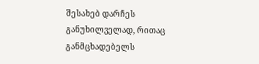შესახებ დარჩეს განუხილველად, რითაც განმცხადებელს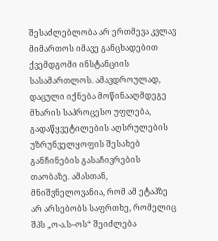შესაძლებლობა არ ერთმევა კვლავ მიმართოს იმავე განცხადებით ქვემდგომი ინსტანციის სასამართლოს. ამავდროულად, დაცული იქნება მოწინააღმდეგე მხარის საპროცესო უფლება, გადაწყვეტილების აღსრულების უზრუნველყოფის შესახებ განჩინების გასაჩივრების თაობაზე. ამასთან, მნიშვნელოვანია, რომ ამ ეტაპზე არ არსებობს საფრთხე, რომელიც შპს „ო-ა.ს–ოს“ შეიძლება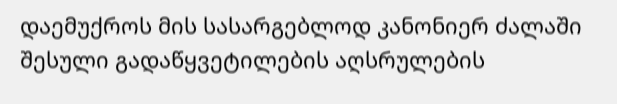დაემუქროს მის სასარგებლოდ კანონიერ ძალაში შესული გადაწყვეტილების აღსრულების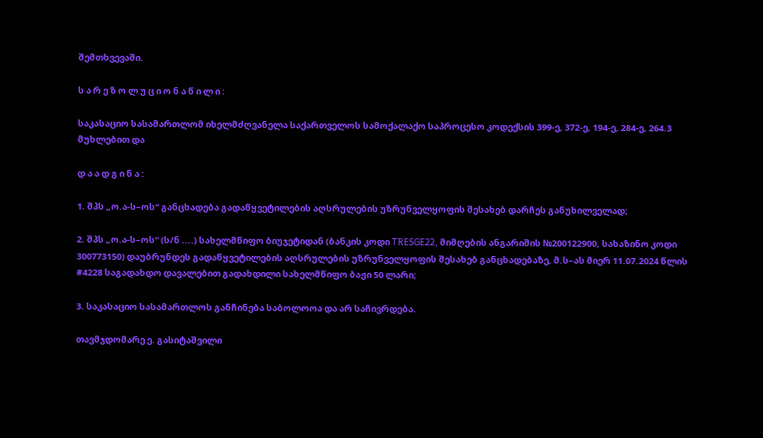შემთხვევაში.

ს ა რ ე ზ ო ლ უ ც ი ო ნ ა წ ი ლ ი :

საკასაციო სასამართლომ იხელმძღვანელა საქართველოს სამოქალაქო საპროცესო კოდექსის 399-ე, 372-ე, 194-ე, 284-ე, 264.3 მუხლებით და

დ ა ა დ გ ი ნ ა :

1. შპს „ო.ა-ს–ოს“ განცხადება გადაწყვეტილების აღსრულების უზრუნველყოფის შესახებ დარჩეს განუხილველად;

2. შპს „ო.ა-ს–ოს“ (ს/ნ ....) სახელმწიფო ბიუჯეტიდან (ბანკის კოდი TRESGE22, მიმღების ანგარიშის №200122900, სახაზინო კოდი 300773150) დაუბრუნდეს გადაწყვეტილების აღსრულების უზრუნველყოფის შესახებ განცხადებაზე, მ.ს–ას მიერ 11.07.2024 წლის #4228 საგადახდო დავალებით გადახდილი სახელმწიფო ბაჟი 50 ლარი;

3. საკასაციო სასამართლოს განჩინება საბოლოოა და არ საჩივრდება.

თავმჯდომარე ე. გასიტაშვილი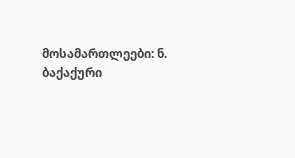მოსამართლეები: ნ. ბაქაქური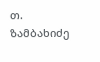თ. ზამბახიძე